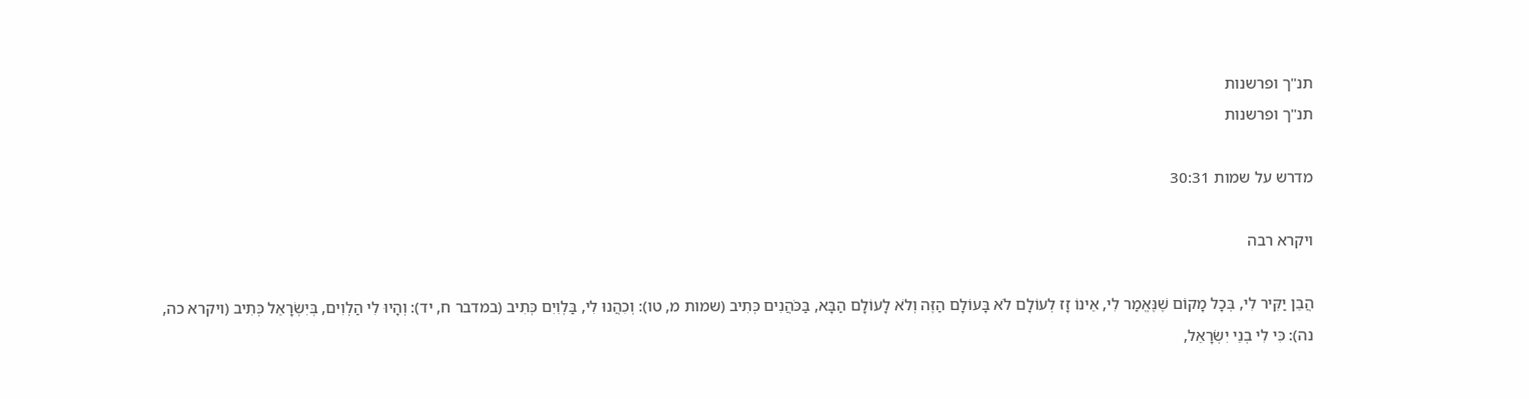תנ"ך ופרשנות
תנ"ך ופרשנות

מדרש על שמות 30:31

ויקרא רבה

הֲבֵן יַקִּיר לִי, בְּכָל מָקוֹם שֶׁנֶּאֱמַר לִי, אֵינוֹ זָז לְעוֹלָם לֹא בָּעוֹלָם הַזֶּה וְלֹא לָעוֹלָם הַבָּא, בַּכֹּהֲנִים כְּתִיב (שמות מ, טו): וְכִהֲנוּ לִי, בַּלְוִיִם כְּתִיב (במדבר ח, יד): וְהָיוּ לִי הַלְוִים, בְּיִשְׂרָאֵל כְּתִיב (ויקרא כה, נה): כִּי לִי בְנֵי יִשְׂרָאֵל,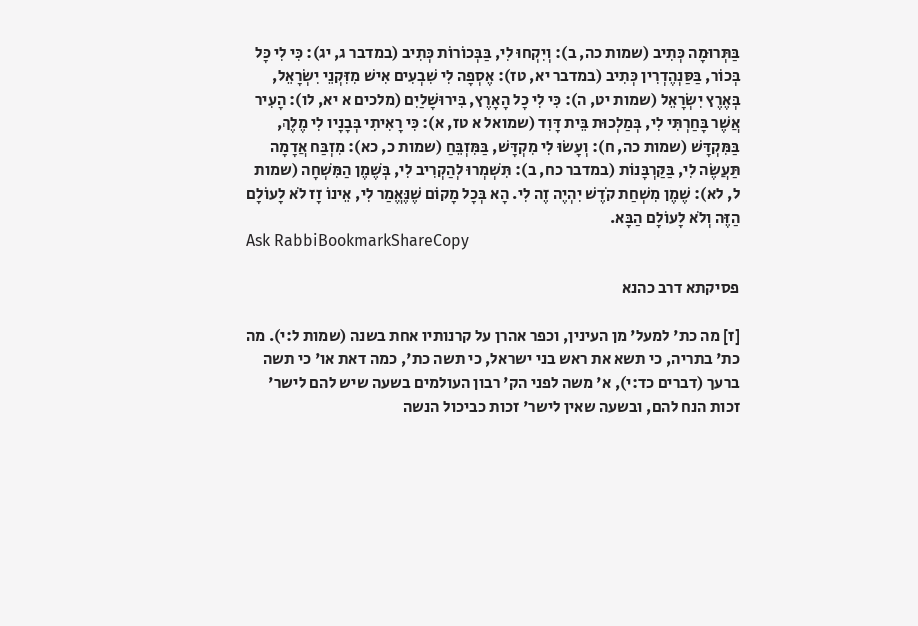בַּתְּרוּמָה כְּתִיב (שמות כה, ב): וְיִקְחוּ לִי, בַּבְּכוֹרוֹת כְּתִיב (במדבר ג, יג): כִּי לִי כָּל בְּכוֹר, בַּסַּנְהֶדְרִין כְּתִיב (במדבר יא, טז): אֶסְפָה לִי שִׁבְעִים אִישׁ מִזִּקְנֵי יִשְׂרָאֵל, בְּאֶרֶץ יִשְׂרָאֵל (שמות יט, ה): כִּי לִי כָל הָאָרֶץ, בִּירוּשָׁלַיִם (מלכים א יא, לו): הָעִיר אֲשֶׁר בָּחַרְתִּי לִי, בְּמַלְכוּת בֵּית דָּוִד (שמואל א טז, א): כִּי רָאִיתִי בְּבָנָיו לִי מֶלֶךְ, בַּמִּקְדָּשׁ (שמות כה, ח): וְעָשׂוּ לִי מִקְדָּשׁ, בַּמִּזְבֵּחַ (שמות כ, כא): מִזְבַּח אֲדָמָה תַּעֲשֶׂה לִי, בַּקַּרְבָּנוֹת (במדבר כח, ב): תִּשְׁמְרוּ לְהַקְרִיב לִי, בְּשֶׁמֶן הַמִּשְׁחָה (שמות ל, לא): שֶׁמֶן מִשְׁחַת קֹדֶשׁ יִהְיֶה זֶה לִי. הָא בְּכָל מָקוֹם שֶׁנֶּאֱמַר לִי, אֵינוֹ זָז לֹא לָעוֹלָם הַזֶּה וְלֹא לָעוֹלָם הַבָּא.
Ask RabbiBookmarkShareCopy

פסיקתא דרב כהנא

[ז] מה כת' למעל' מן העינין, וכפר אהרן על קרנותיו אחת בשנה (שמות ל:י). מה כת' בתריה, כי תשא את ראש בני ישראל, כי תשה כת', כמה דאת או' כי תשה ברעך (דברים כד:י), א' משה לפני הק' רבון העולמים בשעה שיש להם לישר' זכות הנח להם, ובשעה שאין לישר' זכות כביכול הנשה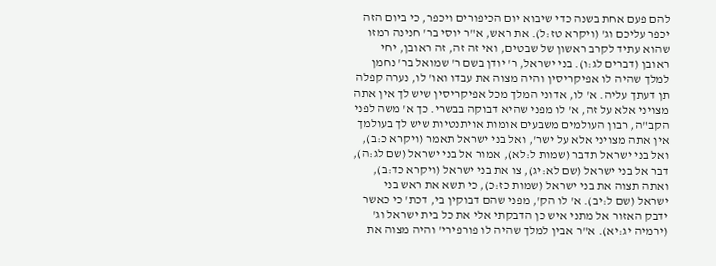להם פעם אחת בשנה כדי שיבוא יום הכיפורים ויכפר, כי ביום הזה יכפר עליכם וג' (ויקרא טז:ל). את ראש, א"ר יוסי בר' חנינה רמזו שהוא עתיד לקרב ראשון של שבטים, ואי זה זה, זה ראובן, יחי ראובן (דברים לג:ו). בני ישראל, ר' יודן בשם ר' שמואל בר' נחמן למלך שהיה לו אפיקריסין והיה מצוה את עבדו ואו' לו, נערה קפלה תן דעתך עליה. א' לו, אדוני המלך מכל אפיקריסין שיש לך אין אתה מצויני אלא על זה, א' לו מפני שהיא דבוקה בבשרי. כך א' משה לפני הקב"ה, רבון העולמים משבעים אומות אויתנטיות שיש לך בעולמך אין אתה מצויני אלא על ישר', ואל בני ישראל תאמר (ויקרא כ:ב), ואל בני ישראל תדבר (שמות ל:לא), אמור אל בני ישראל (שם לג:ה), דבר אל בני ישראל (שם לא:יג), צו את בני ישראל (ויקרא כד:ב), ואתה תצוה את בני ישראל (שמות כז:כ), כי תשא את ראש בני ישראל (שם ל:יב). א' לו הק', מפני שהם דבוקין בי, דכת' כי כאשר ידבק האזור אל מתני איש כן הדבקתי אלי את כל בית ישראל וג' (ירמיה יג:יא). א"ר אבין למלך שהיה לו פורפירי' והיה מצוה את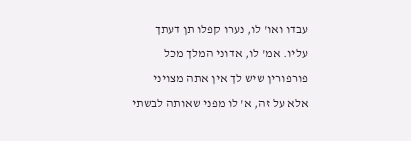עבדו ואו' לו, נערו קפלו תן דעתך עליו. אמ' לו, אדוני המלך מכל פורפורין שיש לך אין אתה מצויני אלא על זה, א' לו מפני שאותה לבשתי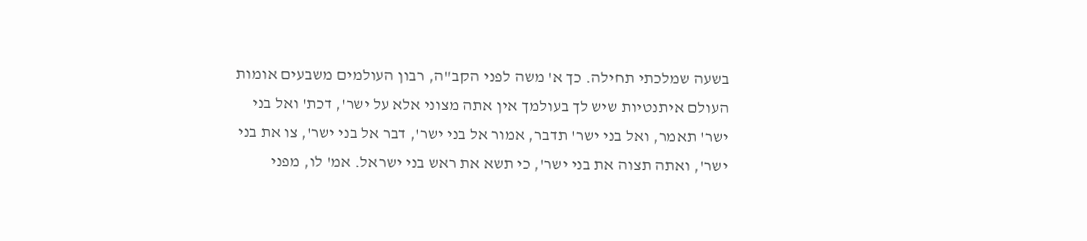בשעה שמלכתי תחילה. כך א' משה לפני הקב"ה, רבון העולמים משבעים אומות העולם איתנטיות שיש לך בעולמך אין אתה מצוני אלא על ישר', דכת' ואל בני ישר' תאמר, ואל בני ישר' תדבר, אמור אל בני ישר', דבר אל בני ישר', צו את בני ישר', ואתה תצוה את בני ישר', כי תשא את ראש בני ישראל. אמ' לו, מפני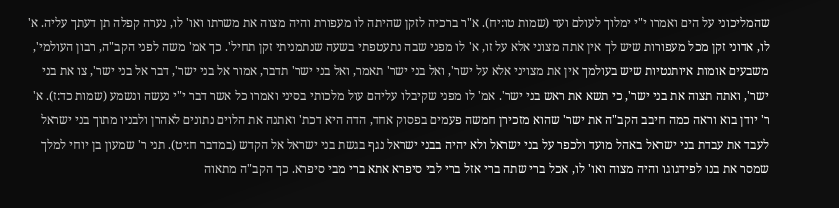שהמליכוני על הים ואמרו י"י ימלוך לעולם ועד (שמות טו:יח). א"ר ברכיה לזקן שהיתה לו מעפורת והיה מצוה את משרתו ואו' לו, נערה קפלה תן דעתך עליה. א' לו, אדוני זקן מכל מעפורות שיש לך אין אתה מצוני אלא על זו, א' לו מפני שבה נתעטפתי בשעה שנתמניתי זקן תחיל'. כך אמ' משה לפני הקב"ה, רבון העולמי', משבעים אומות איותנטיות שיש בעולמך אין את מצויני אלא על ישר', ואל בני ישר' תאמר, ואל בני ישר' תדבר, אמור אל בני ישר', דבר אל בני ישר', צו את בני ישר', ואתה תצוה את בני ישר', כי תשא את ראש בני ישר'. אמ' לו מפני שקיבלו עליהם עול מלכותי בסיני ואמרו כל אשר דבר י"י נעשה ונשמע (שמות כד:ז). א' ר' יודן בוא וראה כמה חיבב הקב"ה את ישר' שהוא מזכירן חמשה פעמים בפסוק אחד, הדה היא דכת' ואתנה את הלוים נתונים לאהרן ולבניו מתוך בני ישראל לעבד את עבדת בני ישראל באהל מועד ולכפר על בני ישראל ולא יהיה בבני ישראל נגף בגשת בני ישראל אל הקדש (במדבר ח:יט). תני ר' שמעון בן יוחי למלך שמסר את בנו לפידגוגו והיה מצוה ואו' לו, אכל ברי שתה ברי אזל ברי לבי סיפרא אתא ברי מבי סיפרא. כך הקב"ה מתאוה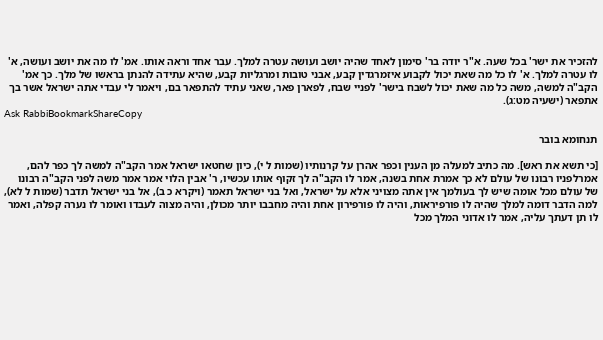להזכיר את ישר' בכל שעה. א"ר יודה בר' סימון לאחד שהיה יושב ועושה עטרה למלך. עבר אחד וראה אותו. אמ' לו מה את יושב ועושה, א' לו עטרה למלך. א' לו כל מה שאת יכול לקבוע איזמרגדין קבע, אבני טובות ומרגליות קבע, שהיא עתידה להנתן בראשו של מלך. כך אמ' הקב"ה למשה, משה כל מה שאת יכול לשבח בישר' לפניי שבח, לפארן פאר, שאני עתיד להתפאר בם, ויאמר לי עבדי אתה ישראל אשר בך אתפאר (ישעיה מט:ג).
Ask RabbiBookmarkShareCopy

תנחומא בובר

[כי תשא את ראש]. מה כתיב למעלה מן הענין וכפר אהרן על קרנותיו (שמות ל י), כיון שחטאו ישראל אמר הקב"ה למשה לך כפר להם, אמרלפניו רבונו של עולם לא כך אמרת אחת בשנה, אמר לו הקב"ה לך זקוף אותו עכשיו, ר' אבין הלוי אמר אמר משה לפני הקב"ה רבונו של עולם מכל אומה שיש לך בעולמך אין אתה מצויני אלא על ישראל, ואל בני ישראל תאמר (ויקרא כ ב), אל בני ישראל תדבר (שמות ל לא), למה הדבר דומה למלך שהיה לו פורפיראות, והיה לו פורפירון אחת והיה מחבבו יותר מכולן, והיה מצוה לעבדו ואומר לו נערה קפלה, ואמר לו תן דעתך עליה, אמר לו אדוני המלך מכל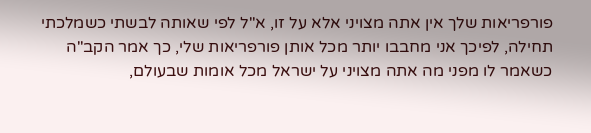פורפריאות שלך אין אתה מצויני אלא על זו, א"ל לפי שאותה לבשתי כשמלכתי תחילה, לפיכך אני מחבבו יותר מכל אותן פורפריאות שלי, כך אמר הקב"ה כשאמר לו מפני מה אתה מצויני על ישראל מכל אומות שבעולם,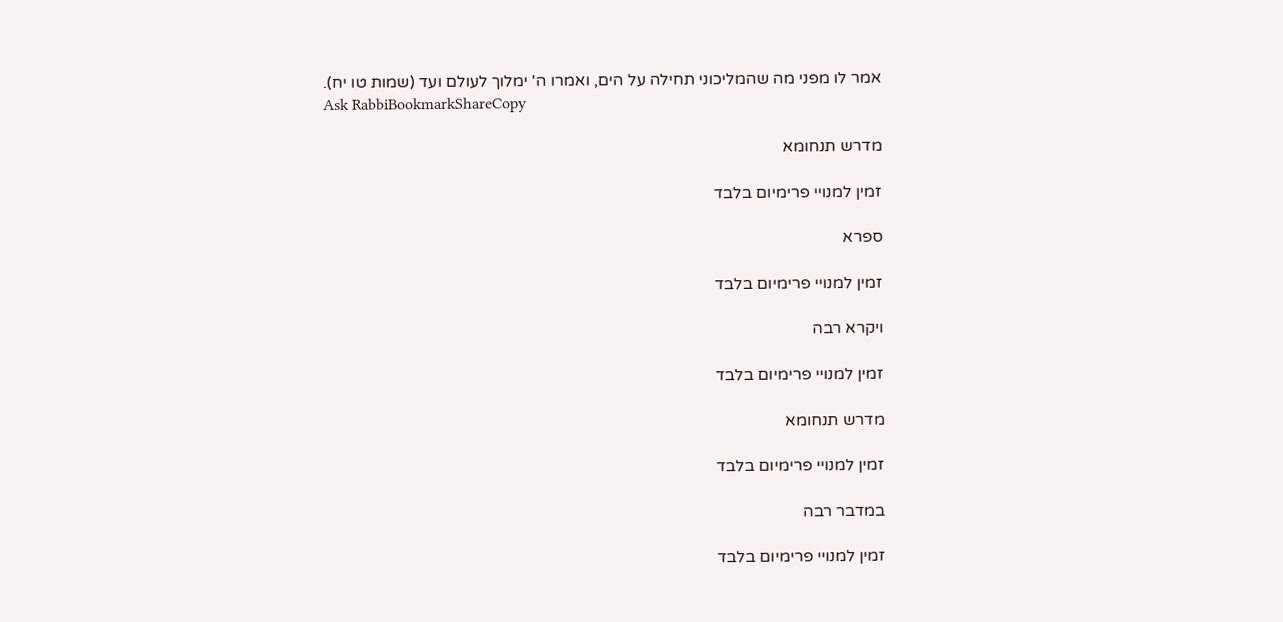אמר לו מפני מה שהמליכוני תחילה על הים, ואמרו ה' ימלוך לעולם ועד (שמות טו יח).
Ask RabbiBookmarkShareCopy

מדרש תנחומא

זמין למנויי פרימיום בלבד

ספרא

זמין למנויי פרימיום בלבד

ויקרא רבה

זמין למנויי פרימיום בלבד

מדרש תנחומא

זמין למנויי פרימיום בלבד

במדבר רבה

זמין למנויי פרימיום בלבד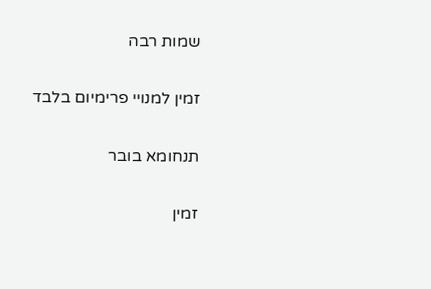שמות רבה

זמין למנויי פרימיום בלבד

תנחומא בובר

זמין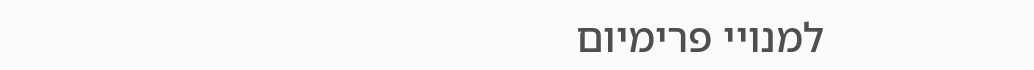למנויי פרימיום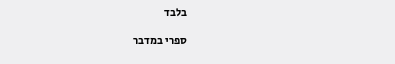בלבד

ספרי במדבר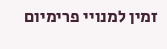זמין למנויי פרימיום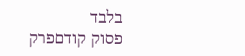בלבד
פסוק קודםפרק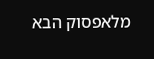מלאפסוק הבא